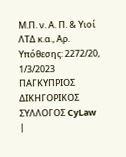Μ.Π. ν. Α. Π. & Υιοί ΛΤΔ κ.α., Αρ. Υπόθεσης: 2272/20, 1/3/2023 ΠΑΓΚΥΠΡΙΟΣ ΔΙΚΗΓΟΡΙΚΟΣ ΣΥΛΛΟΓΟΣ CyLaw |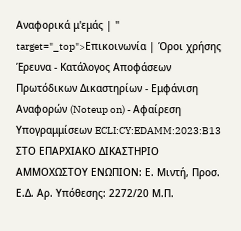Αναφορικά μ'εμάς | " target="_top">Επικοινωνία | Όροι χρήσης Έρευνα - Κατάλογος Αποφάσεων Πρωτόδικων Δικαστηρίων - Εμφάνιση Αναφορών (Noteup on) - Αφαίρεση Υπογραμμίσεων ECLI:CY:EDAMM:2023:B13 ΣΤΟ ΕΠΑΡΧΙΑΚΟ ΔΙΚΑΣΤΗΡΙΟ ΑΜΜΟΧΩΣΤΟΥ ΕΝΩΠΙΟΝ: Ε. Μιντή, Προσ. Ε.Δ. Αρ. Υπόθεσης: 2272/20 Μ.Π.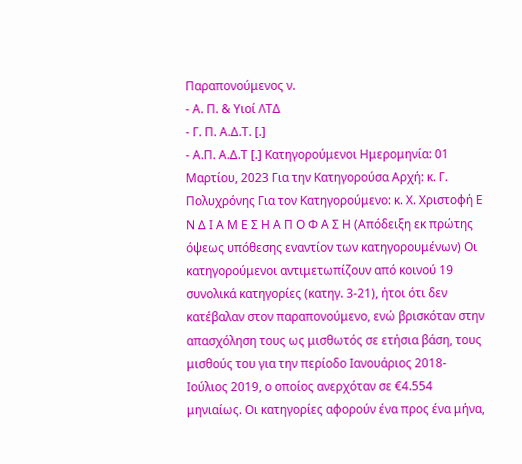Παραπονούμενος ν.
- Α. Π. & Υιοί ΛΤΔ
- Γ. Π. Α.Δ.Τ. [.]
- Α.Π. Α.Δ.Τ [.] Κατηγορούμενοι Ημερομηνία: 01 Μαρτίου, 2023 Για την Κατηγορούσα Αρχή: κ. Γ. Πολυχρόνης Για τον Κατηγορούμενο: κ. Χ. Χριστοφή Ε Ν Δ Ι Α Μ Ε Σ Η Α Π Ο Φ Α Σ Η (Απόδειξη εκ πρώτης όψεως υπόθεσης εναντίον των κατηγορουμένων) Οι κατηγορούμενοι αντιμετωπίζουν από κοινού 19 συνολικά κατηγορίες (κατηγ. 3-21), ήτοι ότι δεν κατέβαλαν στον παραπονούμενο, ενώ βρισκόταν στην απασχόληση τους ως μισθωτός σε ετήσια βάση, τους μισθούς του για την περίοδο Ιανουάριος 2018- Ιούλιος 2019, ο οποίος ανερχόταν σε €4.554 μηνιαίως. Οι κατηγορίες αφορούν ένα προς ένα μήνα,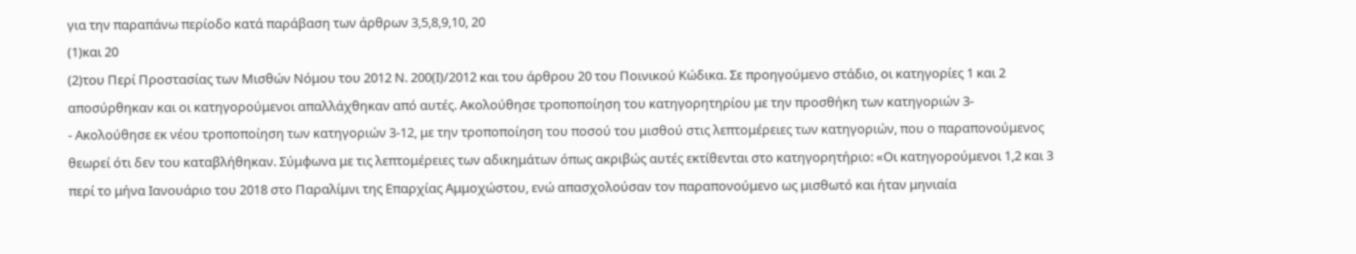για την παραπάνω περίοδο κατά παράβαση των άρθρων 3,5,8,9,10, 20
(1)και 20
(2)του Περί Προστασίας των Μισθών Νόμου του 2012 Ν. 200(Ι)/2012 και του άρθρου 20 του Ποινικού Κώδικα. Σε προηγούμενο στάδιο, οι κατηγορίες 1 και 2 αποσύρθηκαν και οι κατηγορούμενοι απαλλάχθηκαν από αυτές. Ακολούθησε τροποποίηση του κατηγορητηρίου με την προσθήκη των κατηγοριών 3-
- Ακολούθησε εκ νέου τροποποίηση των κατηγοριών 3-12, με την τροποποίηση του ποσού του μισθού στις λεπτομέρειες των κατηγοριών, που ο παραπονούμενος θεωρεί ότι δεν του καταβλήθηκαν. Σύμφωνα με τις λεπτομέρειες των αδικημάτων όπως ακριβώς αυτές εκτίθενται στο κατηγορητήριο: «Οι κατηγορούμενοι 1,2 και 3 περί το μήνα Ιανουάριο του 2018 στο Παραλίμνι της Επαρχίας Αμμοχώστου, ενώ απασχολούσαν τον παραπονούμενο ως μισθωτό και ήταν μηνιαία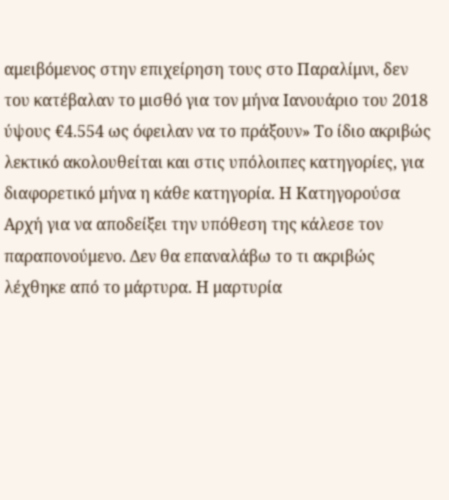αμειβόμενος στην επιχείρηση τους στο Παραλίμνι, δεν του κατέβαλαν το μισθό για τον μήνα Ιανουάριο του 2018 ύψους €4.554 ως όφειλαν να το πράξουν» Το ίδιο ακριβώς λεκτικό ακολουθείται και στις υπόλοιπες κατηγορίες, για διαφορετικό μήνα η κάθε κατηγορία. Η Κατηγορούσα Αρχή για να αποδείξει την υπόθεση της κάλεσε τον παραπονούμενο. Δεν θα επαναλάβω το τι ακριβώς λέχθηκε από το μάρτυρα. Η μαρτυρία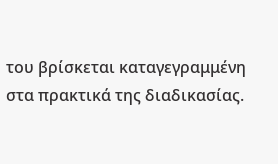του βρίσκεται καταγεγραμμένη στα πρακτικά της διαδικασίας.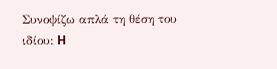Συνοψίζω απλά τη θέση του ιδίου: H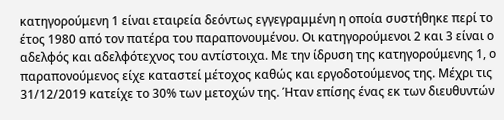κατηγορούμενη 1 είναι εταιρεία δεόντως εγγεγραμμένη η οποία συστήθηκε περί το έτος 1980 από τον πατέρα του παραπονουμένου. Οι κατηγορούμενοι 2 και 3 είναι ο αδελφός και αδελφότεχνος του αντίστοιχα. Με την ίδρυση της κατηγορούμενης 1, ο παραπονούμενος είχε καταστεί μέτοχος καθώς και εργοδοτούμενος της. Μέχρι τις 31/12/2019 κατείχε το 30% των μετοχών της. Ήταν επίσης ένας εκ των διευθυντών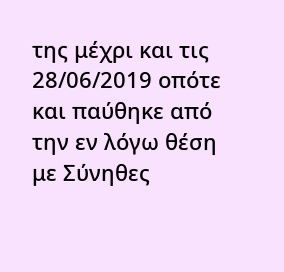της μέχρι και τις 28/06/2019 οπότε και παύθηκε από την εν λόγω θέση με Σύνηθες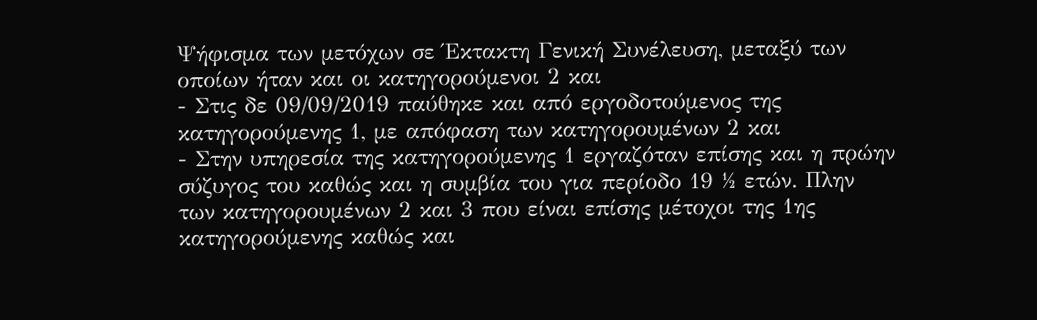Ψήφισμα των μετόχων σε Έκτακτη Γενική Συνέλευση, μεταξύ των οποίων ήταν και οι κατηγορούμενοι 2 και
- Στις δε 09/09/2019 παύθηκε και από εργοδοτούμενος της κατηγορούμενης 1, με απόφαση των κατηγορουμένων 2 και
- Στην υπηρεσία της κατηγορούμενης 1 εργαζόταν επίσης και η πρώην σύζυγος του καθώς και η συμβία του για περίοδο 19 ½ ετών. Πλην των κατηγορουμένων 2 και 3 που είναι επίσης μέτοχοι της 1ης κατηγορούμενης καθώς και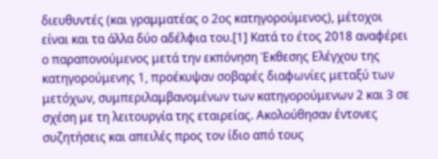διευθυντές (και γραμματέας ο 2ος κατηγορούμενος), μέτοχοι είναι και τα άλλα δύο αδέλφια του.[1] Κατά το έτος 2018 αναφέρει ο παραπονούμενος μετά την εκπόνηση Έκθεσης Ελέγχου της κατηγορούμενης 1, προέκυψαν σοβαρές διαφωνίες μεταξύ των μετόχων, συμπεριλαμβανομένων των κατηγορούμενων 2 και 3 σε σχέση με τη λειτουργία της εταιρείας. Ακολούθησαν έντονες συζητήσεις και απειλές προς τον ίδιο από τους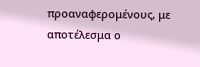προαναφερομένους, με αποτέλεσμα ο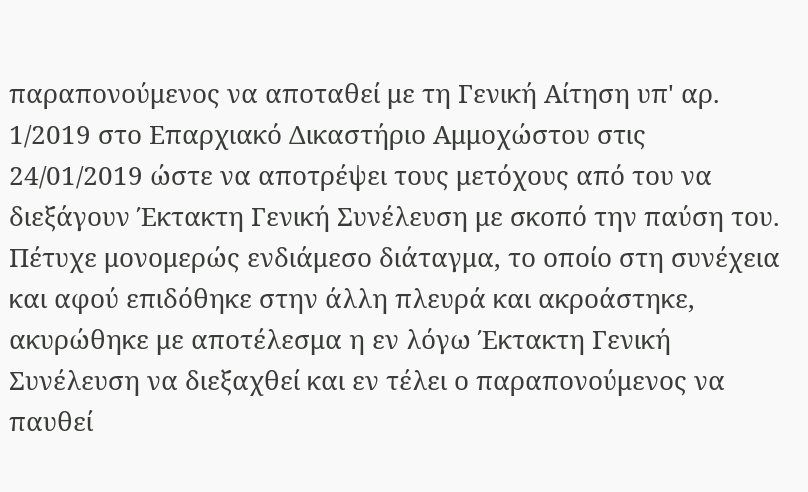παραπονούμενος να αποταθεί με τη Γενική Αίτηση υπ' αρ. 1/2019 στο Επαρχιακό Δικαστήριο Αμμοχώστου στις 24/01/2019 ώστε να αποτρέψει τους μετόχους από του να διεξάγουν Έκτακτη Γενική Συνέλευση με σκοπό την παύση του. Πέτυχε μονομερώς ενδιάμεσο διάταγμα, το οποίο στη συνέχεια και αφού επιδόθηκε στην άλλη πλευρά και ακροάστηκε, ακυρώθηκε με αποτέλεσμα η εν λόγω Έκτακτη Γενική Συνέλευση να διεξαχθεί και εν τέλει ο παραπονούμενος να παυθεί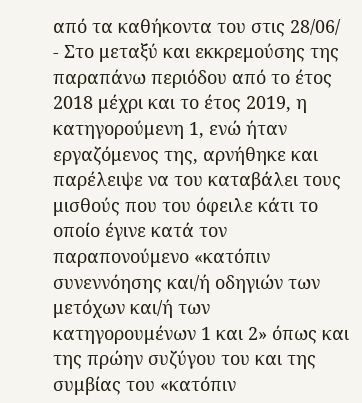από τα καθήκοντα του στις 28/06/
- Στο μεταξύ και εκκρεμούσης της παραπάνω περιόδου από το έτος 2018 μέχρι και το έτος 2019, η κατηγορούμενη 1, ενώ ήταν εργαζόμενος της, αρνήθηκε και παρέλειψε να του καταβάλει τους μισθούς που του όφειλε κάτι το οποίο έγινε κατά τον παραπονούμενο «κατόπιν συνεννόησης και/ή οδηγιών των μετόχων και/ή των κατηγορουμένων 1 και 2» όπως και της πρώην συζύγου του και της συμβίας του «κατόπιν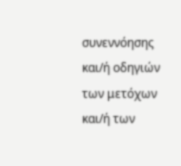συνεννόησης και/ή οδηγιών των μετόχων και/ή των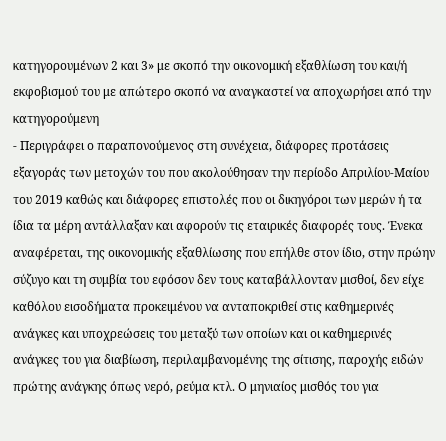κατηγορουμένων 2 και 3» με σκοπό την οικονομική εξαθλίωση του και/ή εκφοβισμού του με απώτερο σκοπό να αναγκαστεί να αποχωρήσει από την κατηγορούμενη
- Περιγράφει ο παραπονούμενος στη συνέχεια, διάφορες προτάσεις εξαγοράς των μετοχών του που ακολούθησαν την περίοδο Απριλίου-Μαίου του 2019 καθώς και διάφορες επιστολές που οι δικηγόροι των μερών ή τα ίδια τα μέρη αντάλλαξαν και αφορούν τις εταιρικές διαφορές τους. Ένεκα αναφέρεται, της οικονομικής εξαθλίωσης που επήλθε στον ίδιο, στην πρώην σύζυγο και τη συμβία του εφόσον δεν τους καταβάλλονταν μισθοί, δεν είχε καθόλου εισοδήματα προκειμένου να ανταποκριθεί στις καθημερινές ανάγκες και υποχρεώσεις του μεταξύ των οποίων και οι καθημερινές ανάγκες του για διαβίωση, περιλαμβανομένης της σίτισης, παροχής ειδών πρώτης ανάγκης όπως νερό, ρεύμα κτλ. Ο μηνιαίος μισθός του για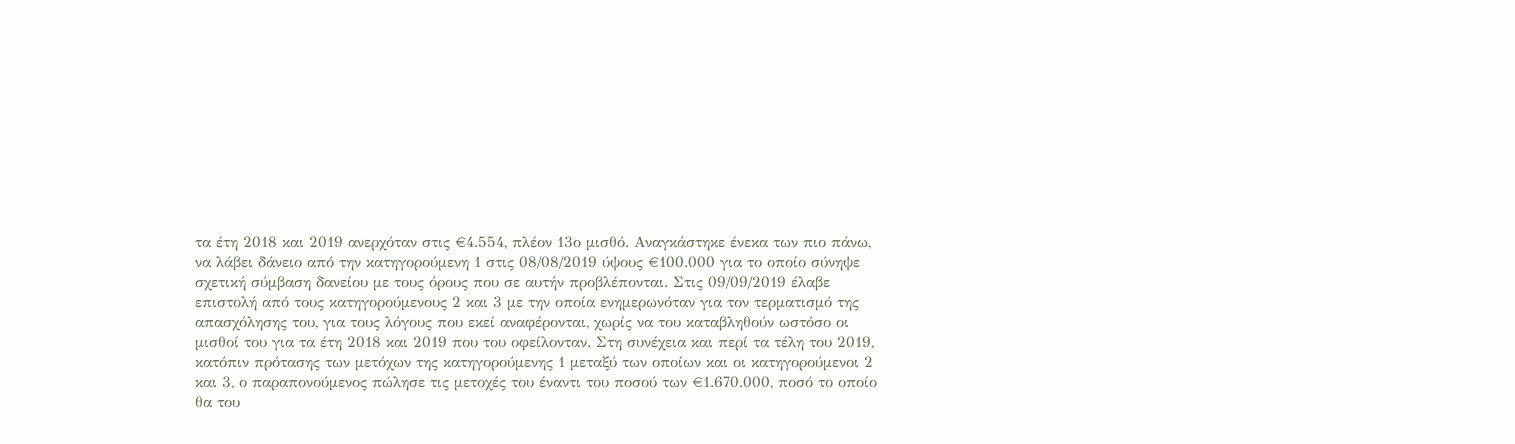τα έτη 2018 και 2019 ανερχόταν στις €4.554, πλέον 13ο μισθό. Αναγκάστηκε ένεκα των πιο πάνω, να λάβει δάνειο από την κατηγορούμενη 1 στις 08/08/2019 ύψους €100.000 για το οποίο σύνηψε σχετική σύμβαση δανείου με τους όρους που σε αυτήν προβλέπονται. Στις 09/09/2019 έλαβε επιστολή από τους κατηγορούμενους 2 και 3 με την οποία ενημερωνόταν για τον τερματισμό της απασχόλησης του, για τους λόγους που εκεί αναφέρονται, χωρίς να του καταβληθούν ωστόσο οι μισθοί του για τα έτη 2018 και 2019 που του οφείλονταν. Στη συνέχεια και περί τα τέλη του 2019, κατόπιν πρότασης των μετόχων της κατηγορούμενης 1 μεταξύ των οποίων και οι κατηγορούμενοι 2 και 3, ο παραπονούμενος πώλησε τις μετοχές του έναντι του ποσού των €1.670.000, ποσό το οποίο θα του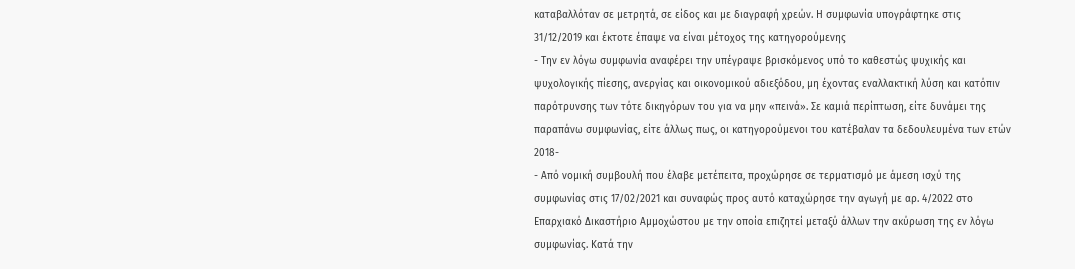καταβαλλόταν σε μετρητά, σε είδος και με διαγραφή χρεών. Η συμφωνία υπογράφτηκε στις 31/12/2019 και έκτοτε έπαψε να είναι μέτοχος της κατηγορούμενης
- Την εν λόγω συμφωνία αναφέρει την υπέγραψε βρισκόμενος υπό το καθεστώς ψυχικής και ψυχολογικής πίεσης, ανεργίας και οικονομικού αδιεξόδου, μη έχοντας εναλλακτική λύση και κατόπιν παρότρυνσης των τότε δικηγόρων του για να μην «πεινά». Σε καμιά περίπτωση, είτε δυνάμει της παραπάνω συμφωνίας, είτε άλλως πως, οι κατηγορούμενοι του κατέβαλαν τα δεδουλευμένα των ετών 2018-
- Από νομική συμβουλή που έλαβε μετέπειτα, προχώρησε σε τερματισμό με άμεση ισχύ της συμφωνίας στις 17/02/2021 και συναφώς προς αυτό καταχώρησε την αγωγή με αρ. 4/2022 στο Επαρχιακό Δικαστήριο Αμμοχώστου με την οποία επιζητεί μεταξύ άλλων την ακύρωση της εν λόγω συμφωνίας. Κατά την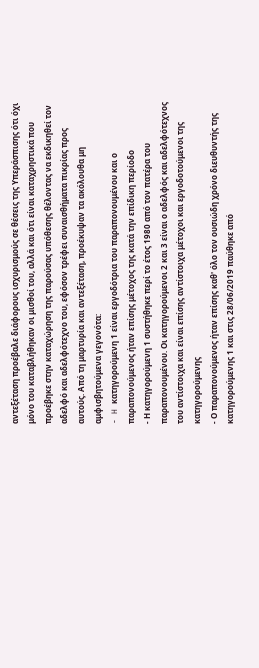αντεξέταση προέβαλε διάφορους ισχυρισμούς σε θέσεις της Υπεράσπισης ότι όχι μόνο του καταβλήθηκαν οι μισθοί του, αλλά και ότι είναι καταχρηστικά που προέβηκε στην καταχώρηση της παρούσας υπόθεσης θέλοντας να εκδικηθεί τον αδελφό και αδελφότεχνο του, εφόσον τρέφει συναισθήματα πικρίας προς αυτούς. Από τη μαρτυρία και αντεξέταση, προέκυψαν τα ακόλουθα μη αμφισβητούμενα γεγονότα:
- H κατηγορούμενη 1 είναι εργοδότρια του παραπονουμένου και ο παραπονούμενος ήταν επίσης μέτοχος της κατά την επίδικη περίοδο
- Η κατηγορούμενη 1 συστήθηκε περί το έτος 1980 από τον πατέρα του παραπονουμένου. Οι κατηγορούμενοι 2 και 3 είναι ο αδελφός και αδελφότεχνος του αντίστοιχα και είναι επίσης αντίστοιχα μέτοχοι και εργοδοτούμενοι της κατηγορούμενης
- Ο παραπονούμενος ήταν επίσης καθ' όλο τον ουσιώδη χρόνο διευθυντής της κατηγορούμενης 1 και στις 28/06/2019 παύθηκε από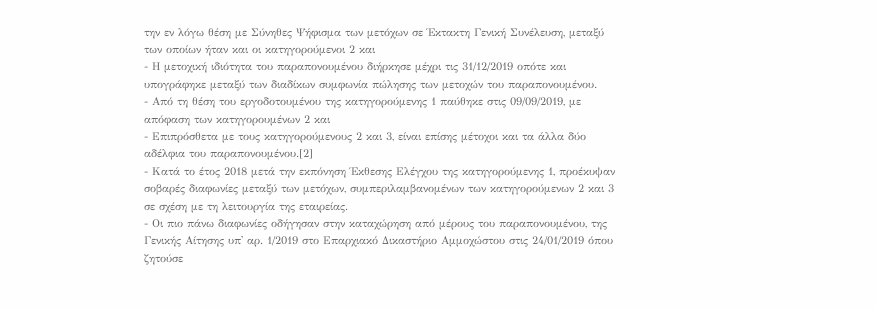την εν λόγω θέση με Σύνηθες Ψήφισμα των μετόχων σε Έκτακτη Γενική Συνέλευση, μεταξύ των οποίων ήταν και οι κατηγορούμενοι 2 και
- Η μετοχική ιδιότητα του παραπονουμένου διήρκησε μέχρι τις 31/12/2019 οπότε και υπογράφηκε μεταξύ των διαδίκων συμφωνία πώλησης των μετοχών του παραπονουμένου.
- Από τη θέση του εργοδοτουμένου της κατηγορούμενης 1 παύθηκε στις 09/09/2019, με απόφαση των κατηγορουμένων 2 και
- Επιπρόσθετα με τους κατηγορούμενους 2 και 3, είναι επίσης μέτοχοι και τα άλλα δύο αδέλφια του παραπονουμένου.[2]
- Κατά το έτος 2018 μετά την εκπόνηση Έκθεσης Ελέγχου της κατηγορούμενης 1, προέκυψαν σοβαρές διαφωνίες μεταξύ των μετόχων, συμπεριλαμβανομένων των κατηγορούμενων 2 και 3 σε σχέση με τη λειτουργία της εταιρείας.
- Οι πιο πάνω διαφωνίες οδήγησαν στην καταχώρηση από μέρους του παραπονουμένου, της Γενικής Αίτησης υπ' αρ. 1/2019 στο Επαρχιακό Δικαστήριο Αμμοχώστου στις 24/01/2019 όπου ζητούσε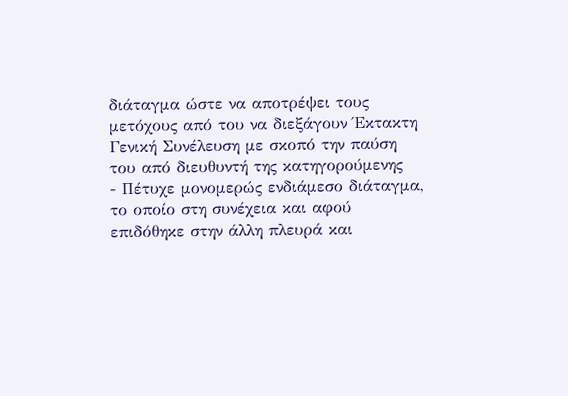διάταγμα ώστε να αποτρέψει τους μετόχους από του να διεξάγουν Έκτακτη Γενική Συνέλευση με σκοπό την παύση του από διευθυντή της κατηγορούμενης
- Πέτυχε μονομερώς ενδιάμεσο διάταγμα, το οποίο στη συνέχεια και αφού επιδόθηκε στην άλλη πλευρά και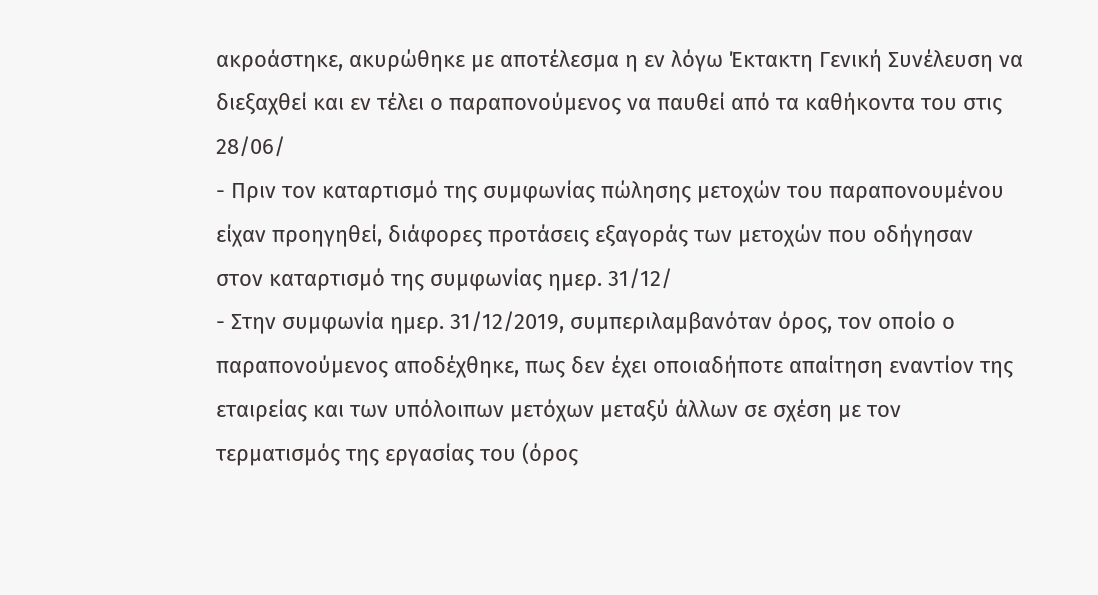ακροάστηκε, ακυρώθηκε με αποτέλεσμα η εν λόγω Έκτακτη Γενική Συνέλευση να διεξαχθεί και εν τέλει ο παραπονούμενος να παυθεί από τα καθήκοντα του στις 28/06/
- Πριν τον καταρτισμό της συμφωνίας πώλησης μετοχών του παραπονουμένου είχαν προηγηθεί, διάφορες προτάσεις εξαγοράς των μετοχών που οδήγησαν στον καταρτισμό της συμφωνίας ημερ. 31/12/
- Στην συμφωνία ημερ. 31/12/2019, συμπεριλαμβανόταν όρος, τον οποίο ο παραπονούμενος αποδέχθηκε, πως δεν έχει οποιαδήποτε απαίτηση εναντίον της εταιρείας και των υπόλοιπων μετόχων μεταξύ άλλων σε σχέση με τον τερματισμός της εργασίας του (όρος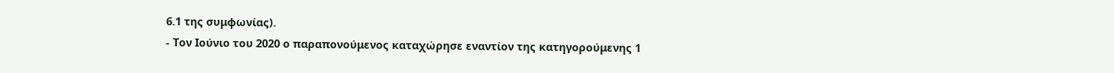6.1 της συμφωνίας).
- Τον Ιούνιο του 2020 ο παραπονούμενος καταχώρησε εναντίον της κατηγορούμενης 1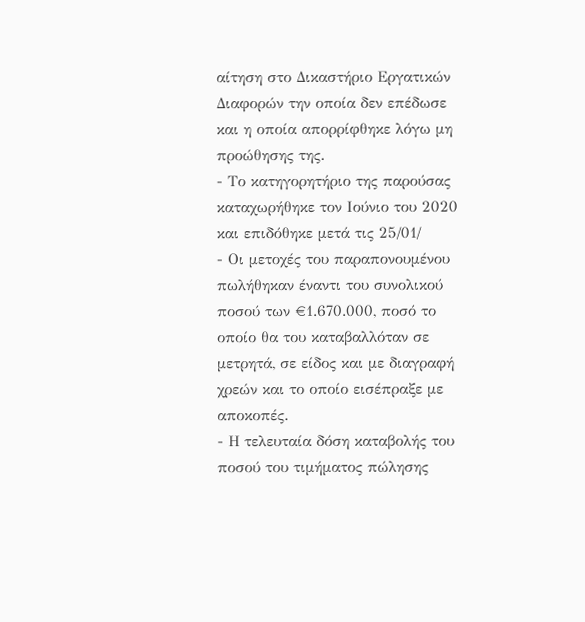αίτηση στο Δικαστήριο Εργατικών Διαφορών την οποία δεν επέδωσε και η οποία απορρίφθηκε λόγω μη προώθησης της.
- Το κατηγορητήριο της παρούσας καταχωρήθηκε τον Ιούνιο του 2020 και επιδόθηκε μετά τις 25/01/
- Οι μετοχές του παραπονουμένου πωλήθηκαν έναντι του συνολικού ποσού των €1.670.000, ποσό το οποίο θα του καταβαλλόταν σε μετρητά, σε είδος και με διαγραφή χρεών και το οποίο εισέπραξε με αποκοπές.
- Η τελευταία δόση καταβολής του ποσού του τιμήματος πώλησης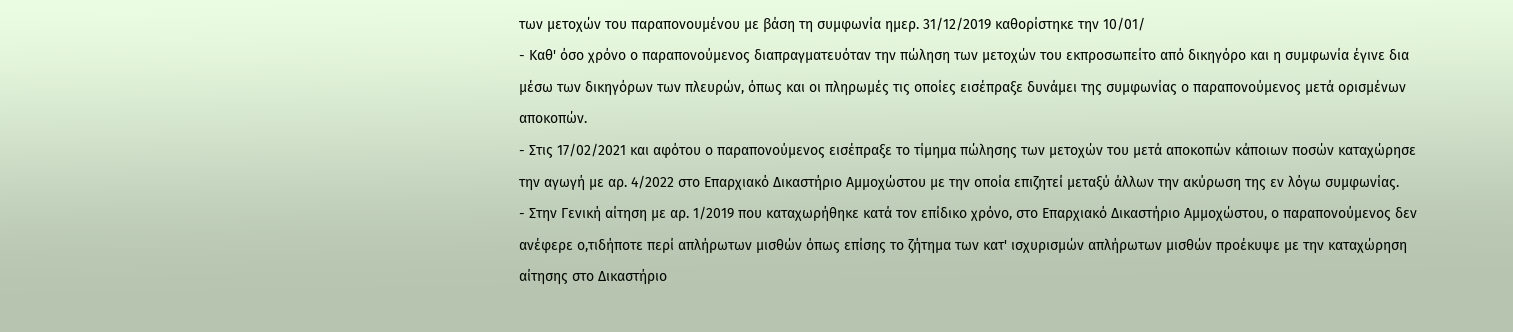των μετοχών του παραπονουμένου με βάση τη συμφωνία ημερ. 31/12/2019 καθορίστηκε την 10/01/
- Καθ' όσο χρόνο ο παραπονούμενος διαπραγματευόταν την πώληση των μετοχών του εκπροσωπείτο από δικηγόρο και η συμφωνία έγινε δια μέσω των δικηγόρων των πλευρών, όπως και οι πληρωμές τις οποίες εισέπραξε δυνάμει της συμφωνίας ο παραπονούμενος μετά ορισμένων αποκοπών.
- Στις 17/02/2021 και αφότου ο παραπονούμενος εισέπραξε το τίμημα πώλησης των μετοχών του μετά αποκοπών κάποιων ποσών καταχώρησε την αγωγή με αρ. 4/2022 στο Επαρχιακό Δικαστήριο Αμμοχώστου με την οποία επιζητεί μεταξύ άλλων την ακύρωση της εν λόγω συμφωνίας.
- Στην Γενική αίτηση με αρ. 1/2019 που καταχωρήθηκε κατά τον επίδικο χρόνο, στο Επαρχιακό Δικαστήριο Αμμοχώστου, ο παραπονούμενος δεν ανέφερε ο,τιδήποτε περί απλήρωτων μισθών όπως επίσης το ζήτημα των κατ' ισχυρισμών απλήρωτων μισθών προέκυψε με την καταχώρηση αίτησης στο Δικαστήριο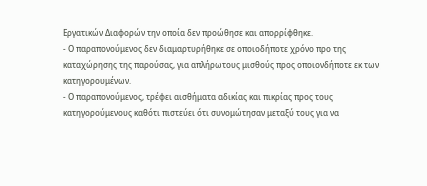Εργατικών Διαφορών την οποία δεν προώθησε και απορρίφθηκε.
- Ο παραπονούμενος δεν διαμαρτυρήθηκε σε οποιοδήποτε χρόνο προ της καταχώρησης της παρούσας, για απλήρωτους μισθούς προς οποιονδήποτε εκ των κατηγορουμένων.
- Ο παραπονούμενος, τρέφει αισθήματα αδικίας και πικρίας προς τους κατηγορούμενους καθότι πιστεύει ότι συνομώτησαν μεταξύ τους για να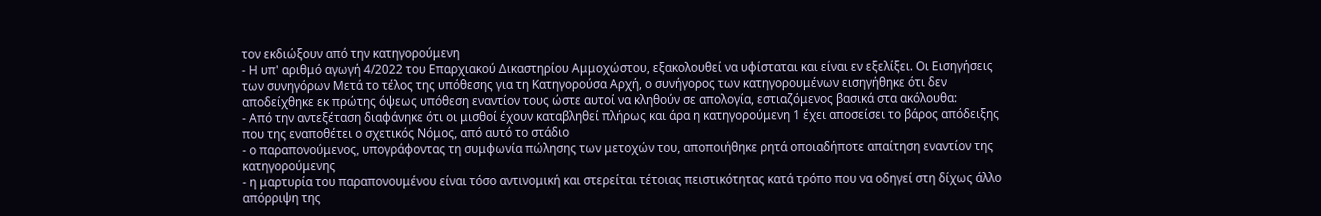τον εκδιώξουν από την κατηγορούμενη
- Η υπ' αριθμό αγωγή 4/2022 του Επαρχιακού Δικαστηρίου Αμμοχώστου, εξακολουθεί να υφίσταται και είναι εν εξελίξει. Οι Εισηγήσεις των συνηγόρων Μετά το τέλος της υπόθεσης για τη Κατηγορούσα Αρχή, ο συνήγορος των κατηγορουμένων εισηγήθηκε ότι δεν αποδείχθηκε εκ πρώτης όψεως υπόθεση εναντίον τους ώστε αυτοί να κληθούν σε απολογία, εστιαζόμενος βασικά στα ακόλουθα:
- Από την αντεξέταση διαφάνηκε ότι οι μισθοί έχουν καταβληθεί πλήρως και άρα η κατηγορούμενη 1 έχει αποσείσει το βάρος απόδειξης που της εναποθέτει ο σχετικός Νόμος, από αυτό το στάδιο
- ο παραπονούμενος, υπογράφοντας τη συμφωνία πώλησης των μετοχών του, αποποιήθηκε ρητά οποιαδήποτε απαίτηση εναντίον της κατηγορούμενης
- η μαρτυρία του παραπονουμένου είναι τόσο αντινομική και στερείται τέτοιας πειστικότητας κατά τρόπο που να οδηγεί στη δίχως άλλο απόρριψη της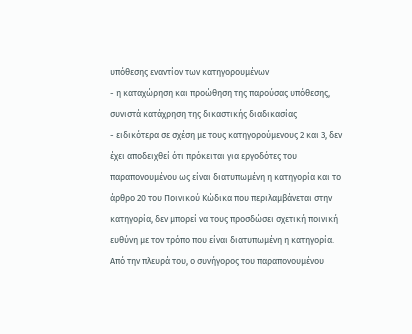υπόθεσης εναντίον των κατηγορουμένων
- η καταχώρηση και προώθηση της παρούσας υπόθεσης, συνιστά κατάχρηση της δικαστικής διαδικασίας
- ειδικότερα σε σχέση με τους κατηγορούμενους 2 και 3, δεν έχει αποδειχθεί ότι πρόκειται για εργοδότες του παραπονουμένου ως είναι διατυπωμένη η κατηγορία και το άρθρο 20 του Ποινικού Κώδικα που περιλαμβάνεται στην κατηγορία, δεν μπορεί να τους προσδώσει σχετική ποινική ευθύνη με τον τρόπο που είναι διατυπωμένη η κατηγορία. Από την πλευρά του, ο συνήγορος του παραπονουμένου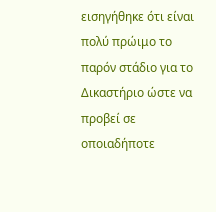εισηγήθηκε ότι είναι πολύ πρώιμο το παρόν στάδιο για το Δικαστήριο ώστε να προβεί σε οποιαδήποτε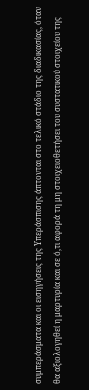συμπεράσματα και οι εισηγήσεις της Υπεράσπισης άπτονται στο τελικό στάδιο της διαδικασίας, όταν θα αξιολογηθεί η μαρτυρία και σε ό,τι αφορά τη μη στοιχειοθετήσει του συστατικού στοιχείου της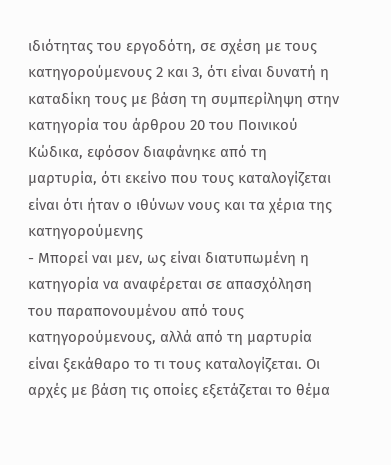ιδιότητας του εργοδότη, σε σχέση με τους κατηγορούμενους 2 και 3, ότι είναι δυνατή η καταδίκη τους με βάση τη συμπερίληψη στην κατηγορία του άρθρου 20 του Ποινικού Κώδικα, εφόσον διαφάνηκε από τη μαρτυρία, ότι εκείνο που τους καταλογίζεται είναι ότι ήταν ο ιθύνων νους και τα χέρια της κατηγορούμενης
- Μπορεί ναι μεν, ως είναι διατυπωμένη η κατηγορία να αναφέρεται σε απασχόληση του παραπονουμένου από τους κατηγορούμενους, αλλά από τη μαρτυρία είναι ξεκάθαρο το τι τους καταλογίζεται. Οι αρχές με βάση τις οποίες εξετάζεται το θέμα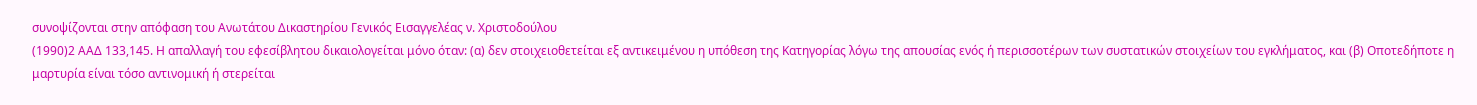συνοψίζονται στην απόφαση του Ανωτάτου Δικαστηρίου Γενικός Εισαγγελέας ν. Χριστοδούλου
(1990)2 ΑΑΔ 133,145. Η απαλλαγή του εφεσίβλητου δικαιολογείται μόνο όταν: (α) δεν στοιχειοθετείται εξ αντικειμένου η υπόθεση της Κατηγορίας λόγω της απουσίας ενός ή περισσοτέρων των συστατικών στοιχείων του εγκλήματος, και (β) Οποτεδήποτε η μαρτυρία είναι τόσο αντινομική ή στερείται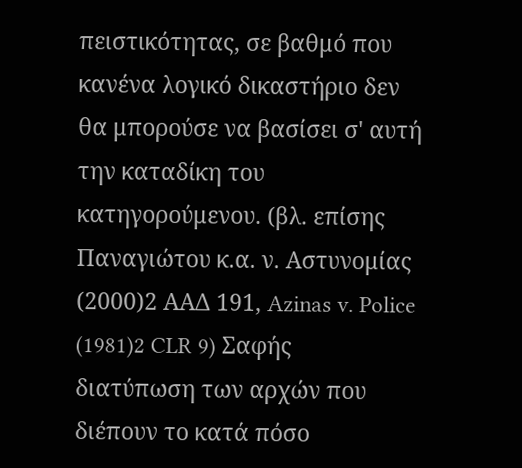πειστικότητας, σε βαθμό που κανένα λογικό δικαστήριο δεν θα μπορούσε να βασίσει σ' αυτή την καταδίκη του κατηγορούμενου. (βλ. επίσης Παναγιώτου κ.α. ν. Αστυνομίας
(2000)2 ΑΑΔ 191, Azinas v. Police
(1981)2 CLR 9) Σαφής διατύπωση των αρχών που διέπουν το κατά πόσο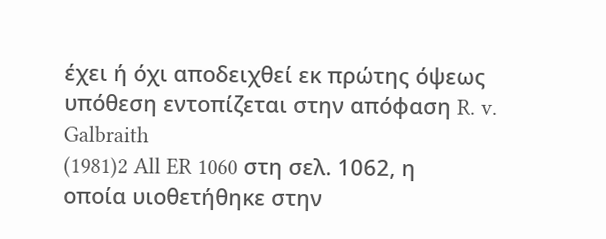έχει ή όχι αποδειχθεί εκ πρώτης όψεως υπόθεση εντοπίζεται στην απόφαση R. v. Galbraith
(1981)2 All ER 1060 στη σελ. 1062, η οποία υιοθετήθηκε στην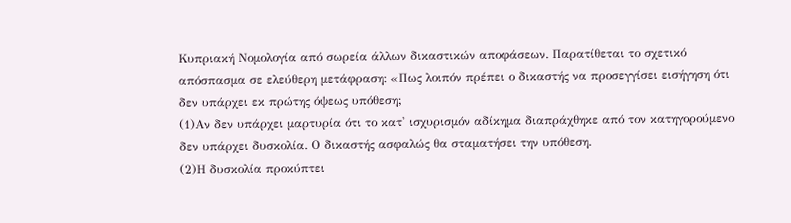Κυπριακή Νομολογία από σωρεία άλλων δικαστικών αποφάσεων. Παρατίθεται το σχετικό απόσπασμα σε ελεύθερη μετάφραση: «Πως λοιπόν πρέπει ο δικαστής να προσεγγίσει εισήγηση ότι δεν υπάρχει εκ πρώτης όψεως υπόθεση;
(1)Αν δεν υπάρχει μαρτυρία ότι το κατ' ισχυρισμόν αδίκημα διαπράχθηκε από τον κατηγορούμενο δεν υπάρχει δυσκολία. Ο δικαστής ασφαλώς θα σταματήσει την υπόθεση.
(2)Η δυσκολία προκύπτει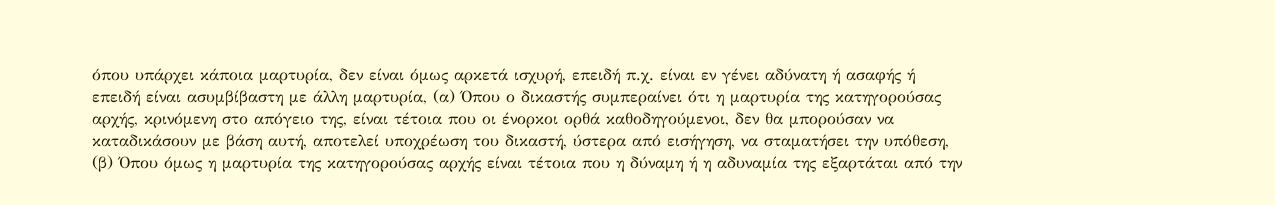όπου υπάρχει κάποια μαρτυρία, δεν είναι όμως αρκετά ισχυρή, επειδή π.χ. είναι εν γένει αδύνατη ή ασαφής ή επειδή είναι ασυμβίβαστη με άλλη μαρτυρία, (α) Όπου ο δικαστής συμπεραίνει ότι η μαρτυρία της κατηγορούσας αρχής, κρινόμενη στο απόγειο της, είναι τέτοια που οι ένορκοι ορθά καθοδηγούμενοι, δεν θα μπορούσαν να καταδικάσουν με βάση αυτή, αποτελεί υποχρέωση του δικαστή, ύστερα από εισήγηση, να σταματήσει την υπόθεση, (β) Όπου όμως η μαρτυρία της κατηγορούσας αρχής είναι τέτοια που η δύναμη ή η αδυναμία της εξαρτάται από την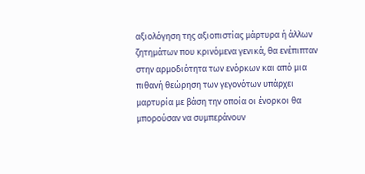αξιολόγηση της αξιοπιστίας μάρτυρα ή άλλων ζητημάτων που κρινόμενα γενικά, θα ενέπιπταν στην αρμοδιότητα των ενόρκων και από μια πιθανή θεώρηση των γεγονότων υπάρχει μαρτυρία με βάση την οποία οι ένορκοι θα μπορούσαν να συμπεράνουν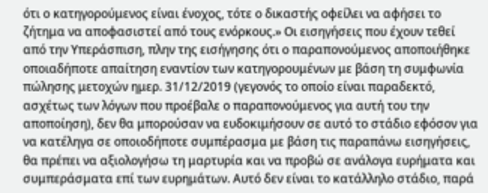ότι ο κατηγορούμενος είναι ένοχος, τότε ο δικαστής οφείλει να αφήσει το ζήτημα να αποφασιστεί από τους ενόρκους.» Οι εισηγήσεις που έχουν τεθεί από την Υπεράσπιση, πλην της εισήγησης ότι ο παραπονούμενος αποποιήθηκε οποιαδήποτε απαίτηση εναντίον των κατηγορουμένων με βάση τη συμφωνία πώλησης μετοχών ημερ. 31/12/2019 (γεγονός το οποίο είναι παραδεκτό, ασχέτως των λόγων που προέβαλε ο παραπονούμενος για αυτή του την αποποίηση), δεν θα μπορούσαν να ευδοκιμήσουν σε αυτό το στάδιο εφόσον για να κατέληγα σε οποιοδήποτε συμπέρασμα με βάση τις παραπάνω εισηγήσεις, θα πρέπει να αξιολογήσω τη μαρτυρία και να προβώ σε ανάλογα ευρήματα και συμπεράσματα επί των ευρημάτων. Αυτό δεν είναι το κατάλληλο στάδιο, παρά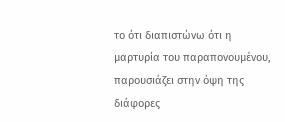το ότι διαπιστώνω ότι η μαρτυρία του παραπονουμένου, παρουσιάζει στην όψη της διάφορες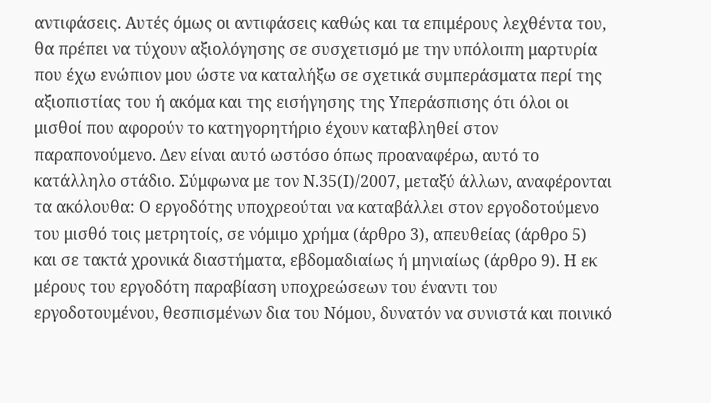αντιφάσεις. Αυτές όμως οι αντιφάσεις καθώς και τα επιμέρους λεχθέντα του, θα πρέπει να τύχουν αξιολόγησης σε συσχετισμό με την υπόλοιπη μαρτυρία που έχω ενώπιον μου ώστε να καταλήξω σε σχετικά συμπεράσματα περί της αξιοπιστίας του ή ακόμα και της εισήγησης της Υπεράσπισης ότι όλοι οι μισθοί που αφορούν το κατηγορητήριο έχουν καταβληθεί στον παραπονούμενο. Δεν είναι αυτό ωστόσο όπως προαναφέρω, αυτό το κατάλληλο στάδιο. Σύμφωνα με τον Ν.35(Ι)/2007, μεταξύ άλλων, αναφέρονται τα ακόλουθα: Ο εργοδότης υποχρεούται να καταβάλλει στον εργοδοτούμενο του μισθό τοις μετρητοίς, σε νόμιμο χρήμα (άρθρο 3), απευθείας (άρθρο 5) και σε τακτά χρονικά διαστήματα, εβδομαδιαίως ή μηνιαίως (άρθρο 9). Η εκ μέρους του εργοδότη παραβίαση υποχρεώσεων του έναντι του εργοδοτουμένου, θεσπισμένων δια του Νόμου, δυνατόν να συνιστά και ποινικό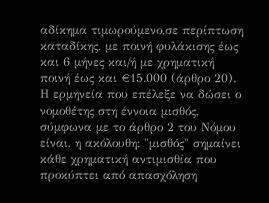αδίκημα τιμωρούμενο,σε περίπτωση καταδίκης, με ποινή φυλάκισης έως και 6 μήνες και/ή με χρηματική ποινή έως και €15.000 (άρθρο 20). Η ερμηνεία που επέλεξε να δώσει ο νομοθέτης στη έννοια μισθός, σύμφωνα με το άρθρο 2 του Νόμου είναι, η ακόλουθη: "μισθός" σημαίνει κάθε χρηματική αντιμισθία που προκύπτει από απασχόληση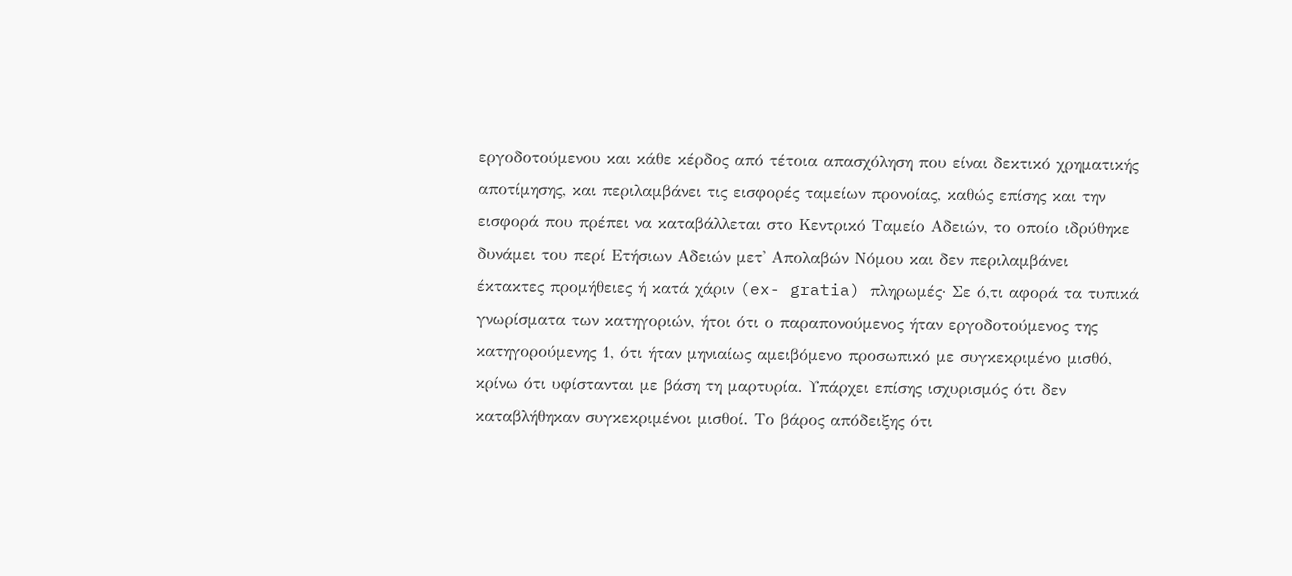εργοδοτούμενου και κάθε κέρδος από τέτοια απασχόληση που είναι δεκτικό χρηματικής αποτίμησης, και περιλαμβάνει τις εισφορές ταμείων προνοίας, καθώς επίσης και την εισφορά που πρέπει να καταβάλλεται στο Κεντρικό Ταμείο Αδειών, το οποίο ιδρύθηκε δυνάμει του περί Ετήσιων Αδειών μετ' Απολαβών Νόμου και δεν περιλαμβάνει έκτακτες προμήθειες ή κατά χάριν (ex- gratia) πληρωμές· Σε ό,τι αφορά τα τυπικά γνωρίσματα των κατηγοριών, ήτοι ότι ο παραπονούμενος ήταν εργοδοτούμενος της κατηγορούμενης 1, ότι ήταν μηνιαίως αμειβόμενο προσωπικό με συγκεκριμένο μισθό, κρίνω ότι υφίστανται με βάση τη μαρτυρία. Υπάρχει επίσης ισχυρισμός ότι δεν καταβλήθηκαν συγκεκριμένοι μισθοί. Το βάρος απόδειξης ότι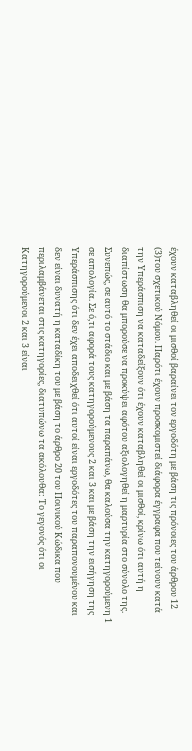έχουν καταβληθεί οι μισθοί βαραίνει τον εργοδότη με βάση τις πρόνοιες του άρθρου 12
(3)του σχετικού Νόμου. Παρότι έχουν προσκομιστεί διάφορα έγγραφα που τείνουν κατά την Υπεράσπιση να καταδείξουν ότι έχουν καταβληθεί οι μισθοί, κρίνω ότι αυτή η διαπίστωση θα μπορούσε να προκύψει αφότου αξιολογηθεί η μαρτυρία στο σύνολο της. Συνεπώς, σε αυτό το στάδιο και με βάση τα παραπάνω, θα καλούσα την κατηγορούμενη 1 σε απολογία. Σε ό,τι αφορά τους κατηγορούμενους 2 και 3 και με βάση την εισήγηση της Υπεράσπισης ότι δεν έχει αποδειχθεί ότι αυτοί είναι εργοδότες του παραπονουμένου και δεν είναι δυνατή η καταδίκη του με βάση το άρθρο 20 του Ποινικού Κώδικα που περιλαμβάνεται στις κατηγορίες, διατυπώνω τα ακόλουθα: Το γεγονός ότι οι Κατηγορούμενοι 2 και 3 είναι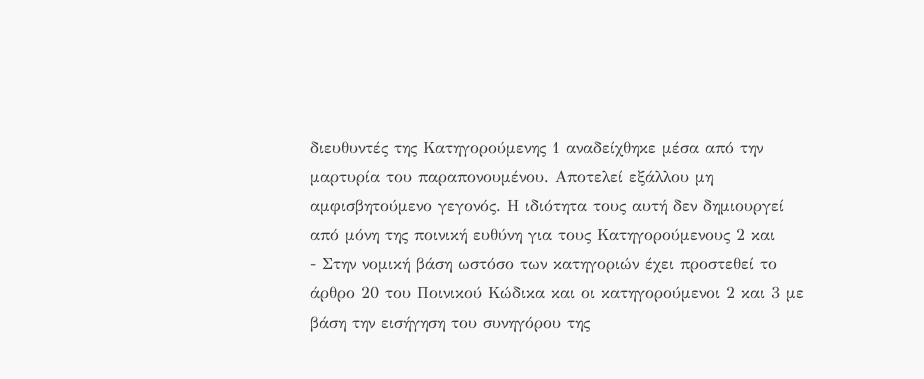διευθυντές της Κατηγορούμενης 1 αναδείχθηκε μέσα από την μαρτυρία του παραπονουμένου. Αποτελεί εξάλλου μη αμφισβητούμενο γεγονός. Η ιδιότητα τους αυτή δεν δημιουργεί από μόνη της ποινική ευθύνη για τους Κατηγορούμενους 2 και
- Στην νομική βάση ωστόσο των κατηγοριών έχει προστεθεί το άρθρο 20 του Ποινικού Κώδικα και οι κατηγορούμενοι 2 και 3 με βάση την εισήγηση του συνηγόρου της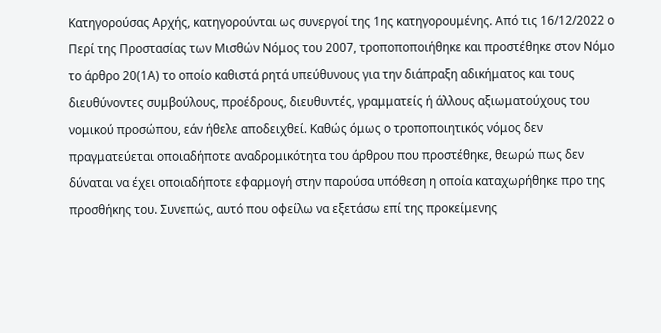Κατηγορούσας Αρχής, κατηγορούνται ως συνεργοί της 1ης κατηγορουμένης. Aπό τις 16/12/2022 ο Περί της Προστασίας των Μισθών Νόμος του 2007, τροποποποιήθηκε και προστέθηκε στον Νόμο το άρθρο 20(1Α) το οποίο καθιστά ρητά υπεύθυνους για την διάπραξη αδικήματος και τους διευθύνοντες συμβούλους, προέδρους, διευθυντές, γραμματείς ή άλλους αξιωματούχους του νομικού προσώπου, εάν ήθελε αποδειχθεί. Καθώς όμως ο τροποποιητικός νόμος δεν πραγματεύεται οποιαδήποτε αναδρομικότητα του άρθρου που προστέθηκε, θεωρώ πως δεν δύναται να έχει οποιαδήποτε εφαρμογή στην παρούσα υπόθεση η οποία καταχωρήθηκε προ της προσθήκης του. Συνεπώς, αυτό που οφείλω να εξετάσω επί της προκείμενης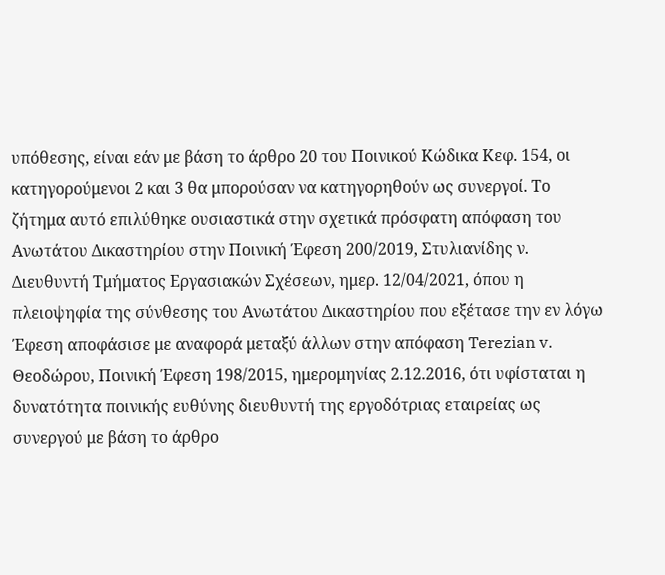υπόθεσης, είναι εάν με βάση το άρθρο 20 του Ποινικού Κώδικα Κεφ. 154, οι κατηγορούμενοι 2 και 3 θα μπορούσαν να κατηγορηθούν ως συνεργοί. Το ζήτημα αυτό επιλύθηκε ουσιαστικά στην σχετικά πρόσφατη απόφαση του Ανωτάτου Δικαστηρίου στην Ποινική Έφεση 200/2019, Στυλιανίδης ν. Διευθυντή Τμήματος Εργασιακών Σχέσεων, ημερ. 12/04/2021, όπου η πλειοψηφία της σύνθεσης του Ανωτάτου Δικαστηρίου που εξέτασε την εν λόγω Έφεση αποφάσισε με αναφορά μεταξύ άλλων στην απόφαση Terezian v. Θεοδώρου, Ποινική Έφεση 198/2015, ημερομηνίας 2.12.2016, ότι υφίσταται η δυνατότητα ποινικής ευθύνης διευθυντή της εργοδότριας εταιρείας ως συνεργού με βάση το άρθρο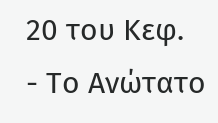20 του Κεφ.
- Το Ανώτατο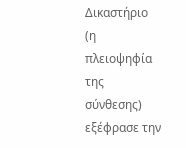Δικαστήριο (η πλειοψηφία της σύνθεσης) εξέφρασε την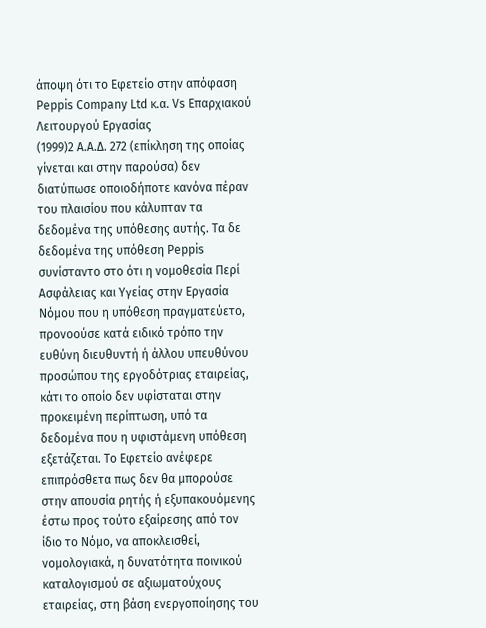άποψη ότι το Εφετείο στην απόφαση Peppis Company Ltd κ.α. Vs Επαρχιακού Λειτουργού Εργασίας
(1999)2 Α.Α.Δ. 272 (επίκληση της οποίας γίνεται και στην παρούσα) δεν διατύπωσε οποιοδήποτε κανόνα πέραν του πλαισίου που κάλυπταν τα δεδομένα της υπόθεσης αυτής. Τα δε δεδομένα της υπόθεση Peppis συνίσταντο στο ότι η νομοθεσία Περί Ασφάλειας και Υγείας στην Εργασία Νόμου που η υπόθεση πραγματεύετο, προνοούσε κατά ειδικό τρόπο την ευθύνη διευθυντή ή άλλου υπευθύνου προσώπου της εργοδότριας εταιρείας, κάτι το οποίο δεν υφίσταται στην προκειμένη περίπτωση, υπό τα δεδομένα που η υφιστάμενη υπόθεση εξετάζεται. Το Εφετείο ανέφερε επιπρόσθετα πως δεν θα μπορούσε στην απουσία ρητής ή εξυπακουόμενης έστω προς τούτο εξαίρεσης από τον ίδιο το Νόμο, να αποκλεισθεί, νομολογιακά, η δυνατότητα ποινικού καταλογισμού σε αξιωματούχους εταιρείας, στη βάση ενεργοποίησης του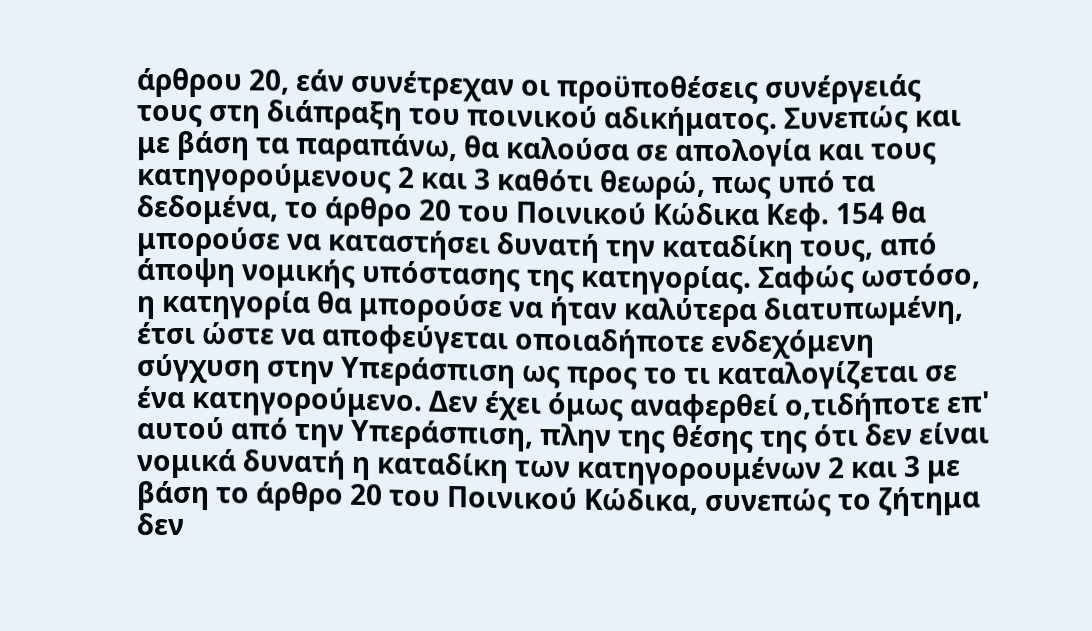άρθρου 20, εάν συνέτρεχαν οι προϋποθέσεις συνέργειάς τους στη διάπραξη του ποινικού αδικήματος. Συνεπώς και με βάση τα παραπάνω, θα καλούσα σε απολογία και τους κατηγορούμενους 2 και 3 καθότι θεωρώ, πως υπό τα δεδομένα, το άρθρο 20 του Ποινικού Κώδικα Κεφ. 154 θα μπορούσε να καταστήσει δυνατή την καταδίκη τους, από άποψη νομικής υπόστασης της κατηγορίας. Σαφώς ωστόσο, η κατηγορία θα μπορούσε να ήταν καλύτερα διατυπωμένη, έτσι ώστε να αποφεύγεται οποιαδήποτε ενδεχόμενη σύγχυση στην Υπεράσπιση ως προς το τι καταλογίζεται σε ένα κατηγορούμενο. Δεν έχει όμως αναφερθεί ο,τιδήποτε επ' αυτού από την Υπεράσπιση, πλην της θέσης της ότι δεν είναι νομικά δυνατή η καταδίκη των κατηγορουμένων 2 και 3 με βάση το άρθρο 20 του Ποινικού Κώδικα, συνεπώς το ζήτημα δεν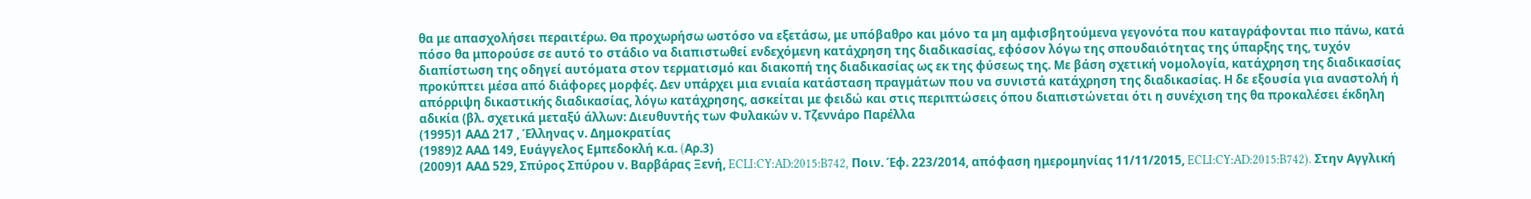θα με απασχολήσει περαιτέρω. Θα προχωρήσω ωστόσο να εξετάσω, με υπόβαθρο και μόνο τα μη αμφισβητούμενα γεγονότα που καταγράφονται πιο πάνω, κατά πόσο θα μπορούσε σε αυτό το στάδιο να διαπιστωθεί ενδεχόμενη κατάχρηση της διαδικασίας, εφόσον λόγω της σπουδαιότητας της ύπαρξης της, τυχόν διαπίστωση της οδηγεί αυτόματα στον τερματισμό και διακοπή της διαδικασίας ως εκ της φύσεως της. Με βάση σχετική νομολογία, κατάχρηση της διαδικασίας προκύπτει μέσα από διάφορες μορφές. Δεν υπάρχει μια ενιαία κατάσταση πραγμάτων που να συνιστά κατάχρηση της διαδικασίας. Η δε εξουσία για αναστολή ή απόρριψη δικαστικής διαδικασίας, λόγω κατάχρησης, ασκείται με φειδώ και στις περιπτώσεις όπου διαπιστώνεται ότι η συνέχιση της θα προκαλέσει έκδηλη αδικία (βλ. σχετικά μεταξύ άλλων: Διευθυντής των Φυλακών ν. Τζεννάρο Παρέλλα
(1995)1 ΑΑΔ 217 , Έλληνας ν. Δημοκρατίας
(1989)2 ΑΑΔ 149, Ευάγγελος Εμπεδοκλή κ.α. (Aρ.3)
(2009)1 ΑΑΔ 529, Σπύρος Σπύρου ν. Βαρβάρας Ξενή, ECLI:CY:AD:2015:B742, Ποιν. Έφ. 223/2014, απόφαση ημερομηνίας 11/11/2015, ECLI:CY:AD:2015:B742). Στην Αγγλική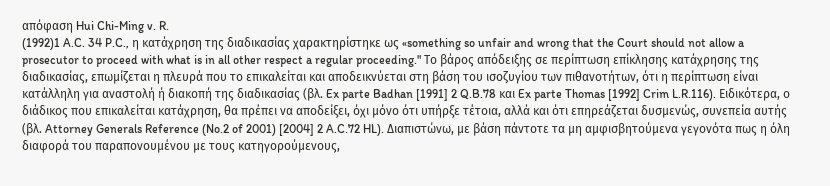απόφαση Hui Chi-Ming v. R.
(1992)1 A.C. 34 P.C., η κατάχρηση της διαδικασίας χαρακτηρίστηκε ως «something so unfair and wrong that the Court should not allow a prosecutor to proceed with what is in all other respect a regular proceeding." Το βάρος απόδειξης σε περίπτωση επίκλησης κατάχρησης της διαδικασίας, επωμίζεται η πλευρά που το επικαλείται και αποδεικνύεται στη βάση του ισοζυγίου των πιθανοτήτων, ότι η περίπτωση είναι κατάλληλη για αναστολή ή διακοπή της διαδικασίας (βλ. Ex parte Badhan [1991] 2 Q.B.78 και Ex parte Thomas [1992] Crim L.R.116). Ειδικότερα, ο διάδικος που επικαλείται κατάχρηση, θα πρέπει να αποδείξει, όχι μόνο ότι υπήρξε τέτοια, αλλά και ότι επηρεάζεται δυσμενώς, συνεπεία αυτής (βλ. Attorney Generals Reference (No.2 of 2001) [2004] 2 A.C.72 HL). Διαπιστώνω, με βάση πάντοτε τα μη αμφισβητούμενα γεγονότα πως η όλη διαφορά του παραπονουμένου με τους κατηγορούμενους,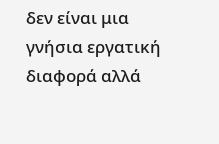δεν είναι μια γνήσια εργατική διαφορά αλλά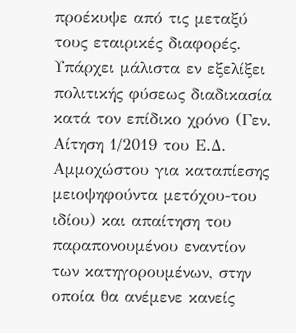προέκυψε από τις μεταξύ τους εταιρικές διαφορές. Υπάρχει μάλιστα εν εξελίξει πολιτικής φύσεως διαδικασία κατά τον επίδικο χρόνο (Γεν. Αίτηση 1/2019 του Ε.Δ. Αμμοχώστου για καταπίεσης μειοψηφούντα μετόχου-του ιδίου) και απαίτηση του παραπονουμένου εναντίον των κατηγορουμένων, στην οποία θα ανέμενε κανείς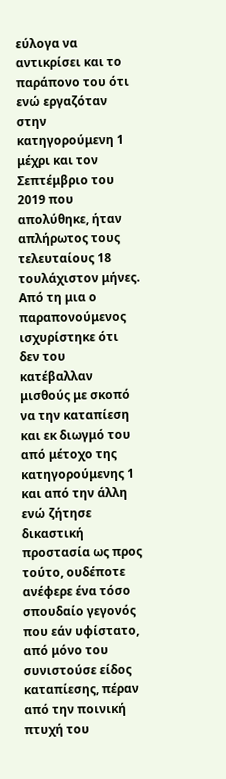εύλογα να αντικρίσει και το παράπονο του ότι ενώ εργαζόταν στην κατηγορούμενη 1 μέχρι και τον Σεπτέμβριο του 2019 που απολύθηκε, ήταν απλήρωτος τους τελευταίους 18 τουλάχιστον μήνες. Από τη μια ο παραπονούμενος ισχυρίστηκε ότι δεν του κατέβαλλαν μισθούς με σκοπό να την καταπίεση και εκ διωγμό του από μέτοχο της κατηγορούμενης 1 και από την άλλη ενώ ζήτησε δικαστική προστασία ως προς τούτο, ουδέποτε ανέφερε ένα τόσο σπουδαίο γεγονός που εάν υφίστατο, από μόνο του συνιστούσε είδος καταπίεσης, πέραν από την ποινική πτυχή του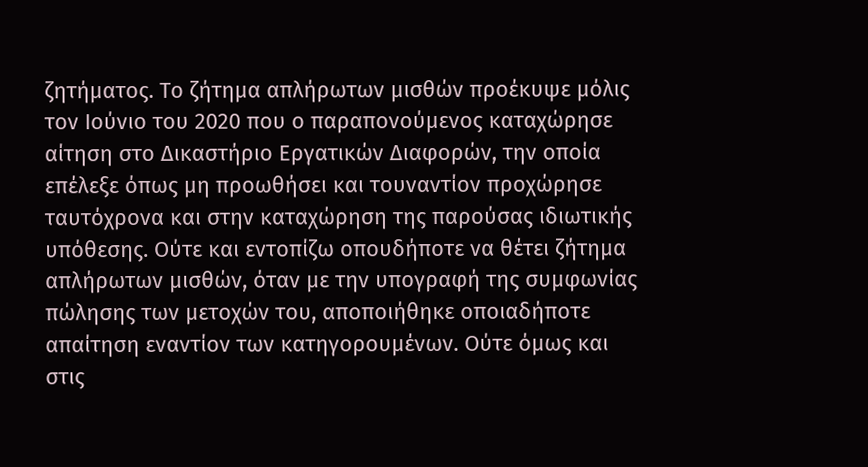ζητήματος. Το ζήτημα απλήρωτων μισθών προέκυψε μόλις τον Ιούνιο του 2020 που ο παραπονούμενος καταχώρησε αίτηση στο Δικαστήριο Εργατικών Διαφορών, την οποία επέλεξε όπως μη προωθήσει και τουναντίον προχώρησε ταυτόχρονα και στην καταχώρηση της παρούσας ιδιωτικής υπόθεσης. Ούτε και εντοπίζω οπουδήποτε να θέτει ζήτημα απλήρωτων μισθών, όταν με την υπογραφή της συμφωνίας πώλησης των μετοχών του, αποποιήθηκε οποιαδήποτε απαίτηση εναντίον των κατηγορουμένων. Ούτε όμως και στις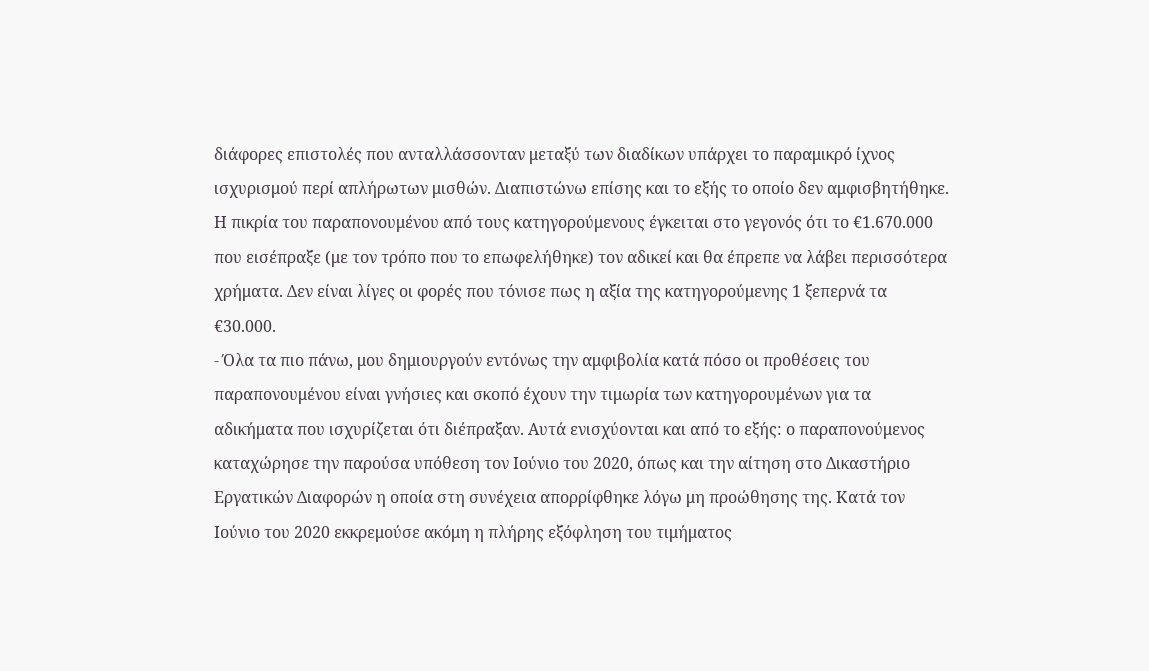διάφορες επιστολές που ανταλλάσσονταν μεταξύ των διαδίκων υπάρχει το παραμικρό ίχνος ισχυρισμού περί απλήρωτων μισθών. Διαπιστώνω επίσης και το εξής το οποίο δεν αμφισβητήθηκε. Η πικρία του παραπονουμένου από τους κατηγορούμενους έγκειται στο γεγονός ότι το €1.670.000 που εισέπραξε (με τον τρόπο που το επωφελήθηκε) τον αδικεί και θα έπρεπε να λάβει περισσότερα χρήματα. Δεν είναι λίγες οι φορές που τόνισε πως η αξία της κατηγορούμενης 1 ξεπερνά τα €30.000.
- Όλα τα πιο πάνω, μου δημιουργούν εντόνως την αμφιβολία κατά πόσο οι προθέσεις του παραπονουμένου είναι γνήσιες και σκοπό έχουν την τιμωρία των κατηγορουμένων για τα αδικήματα που ισχυρίζεται ότι διέπραξαν. Αυτά ενισχύονται και από το εξής: ο παραπονούμενος καταχώρησε την παρούσα υπόθεση τον Ιούνιο του 2020, όπως και την αίτηση στο Δικαστήριο Εργατικών Διαφορών η οποία στη συνέχεια απορρίφθηκε λόγω μη προώθησης της. Κατά τον Ιούνιο του 2020 εκκρεμούσε ακόμη η πλήρης εξόφληση του τιμήματος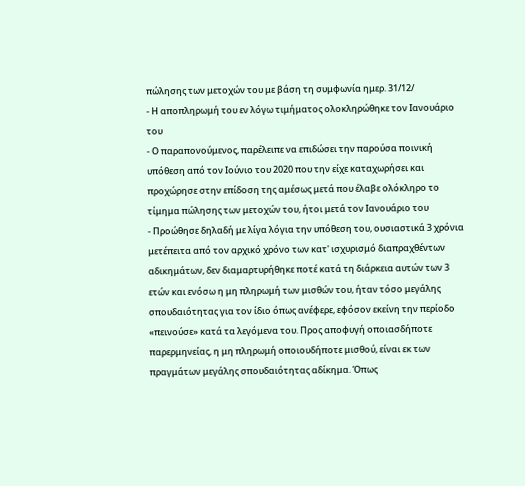πώλησης των μετοχών του με βάση τη συμφωνία ημερ. 31/12/
- Η αποπληρωμή του εν λόγω τιμήματος ολοκληρώθηκε τον Ιανουάριο του
- Ο παραπονούμενος, παρέλειπε να επιδώσει την παρούσα ποινική υπόθεση από τον Ιούνιο του 2020 που την είχε καταχωρήσει και προχώρησε στην επίδοση της αμέσως μετά που έλαβε ολόκληρο το τίμημα πώλησης των μετοχών του, ήτοι μετά τον Ιανουάριο του
- Προώθησε δηλαδή με λίγα λόγια την υπόθεση του, ουσιαστικά 3 χρόνια μετέπειτα από τον αρχικό χρόνο των κατ' ισχυρισμό διαπραχθέντων αδικημάτων, δεν διαμαρτυρήθηκε ποτέ κατά τη διάρκεια αυτών των 3 ετών και ενόσω η μη πληρωμή των μισθών του, ήταν τόσο μεγάλης σπουδαιότητας για τον ίδιο όπως ανέφερε, εφόσον εκείνη την περίοδο «πεινούσε» κατά τα λεγόμενα του. Προς αποφυγή οποιασδήποτε παρερμηνείας, η μη πληρωμή οποιουδήποτε μισθού, είναι εκ των πραγμάτων μεγάλης σπουδαιότητας αδίκημα. Όπως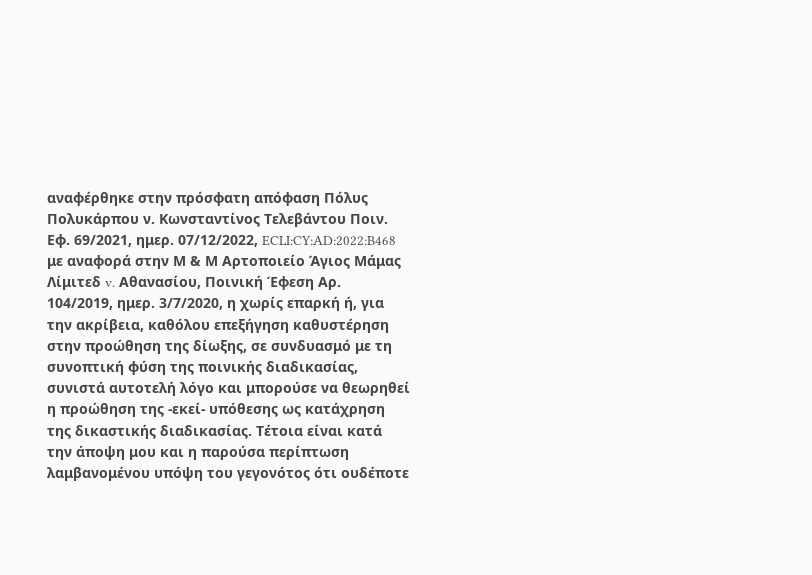αναφέρθηκε στην πρόσφατη απόφαση Πόλυς Πολυκάρπου ν. Κωνσταντίνος Τελεβάντου Ποιν. Εφ. 69/2021, ημερ. 07/12/2022, ECLI:CY:AD:2022:B468 με αναφορά στην Μ & Μ Αρτοποιείο Άγιος Μάμας Λίμιτεδ v. Αθανασίου, Ποινική Έφεση Αρ. 104/2019, ημερ. 3/7/2020, η χωρίς επαρκή ή, για την ακρίβεια, καθόλου επεξήγηση καθυστέρηση στην προώθηση της δίωξης, σε συνδυασμό με τη συνοπτική φύση της ποινικής διαδικασίας, συνιστά αυτοτελή λόγο και μπορούσε να θεωρηθεί η προώθηση της -εκεί- υπόθεσης ως κατάχρηση της δικαστικής διαδικασίας. Τέτοια είναι κατά την άποψη μου και η παρούσα περίπτωση λαμβανομένου υπόψη του γεγονότος ότι ουδέποτε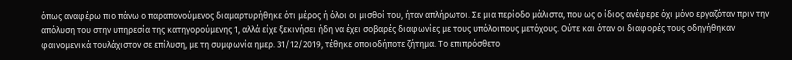όπως αναφέρω πιο πάνω ο παραπονούμενος διαμαρτυρήθηκε ότι μέρος ή όλοι οι μισθοί του, ήταν απλήρωτοι. Σε μια περίοδο μάλιστα, που ως ο ίδιος ανέφερε όχι μόνο εργαζόταν πριν την απόλυση του στην υπηρεσία της κατηγορούμενης 1, αλλά είχε ξεκινήσει ήδη να έχει σοβαρές διαφωνίες με τους υπόλοιπους μετόχους. Ούτε και όταν οι διαφορές τους οδηγήθηκαν φαινομενικά τουλάχιστον σε επίλυση, με τη συμφωνία ημερ. 31/12/2019, τέθηκε οποιοδήποτε ζήτημα. Το επιπρόσθετο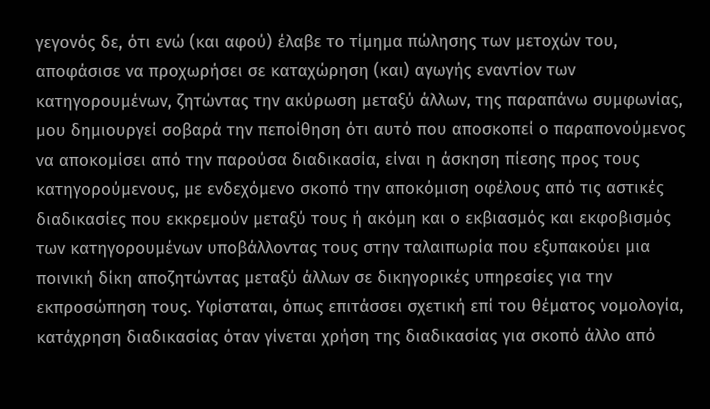γεγονός δε, ότι ενώ (και αφού) έλαβε το τίμημα πώλησης των μετοχών του, αποφάσισε να προχωρήσει σε καταχώρηση (και) αγωγής εναντίον των κατηγορουμένων, ζητώντας την ακύρωση μεταξύ άλλων, της παραπάνω συμφωνίας, μου δημιουργεί σοβαρά την πεποίθηση ότι αυτό που αποσκοπεί ο παραπονούμενος να αποκομίσει από την παρούσα διαδικασία, είναι η άσκηση πίεσης προς τους κατηγορούμενους, με ενδεχόμενο σκοπό την αποκόμιση οφέλους από τις αστικές διαδικασίες που εκκρεμούν μεταξύ τους ή ακόμη και ο εκβιασμός και εκφοβισμός των κατηγορουμένων υποβάλλοντας τους στην ταλαιπωρία που εξυπακούει μια ποινική δίκη αποζητώντας μεταξύ άλλων σε δικηγορικές υπηρεσίες για την εκπροσώπηση τους. Υφίσταται, όπως επιτάσσει σχετική επί του θέματος νομολογία, κατάχρηση διαδικασίας όταν γίνεται χρήση της διαδικασίας για σκοπό άλλο από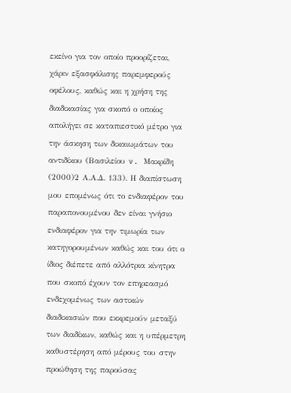εκείνο για τον οποίο προορίζεται, χάριν εξασφάλισης παρεμφερούς οφέλους, καθώς και η χρήση της διαδικασίας για σκοπό ο οποίος απολήγει σε καταπιεστικό μέτρο για την άσκηση των δικαιωμάτων του αντιδίκου (Βασιλείου v. Μακρίδη
(2000)2 Α.Α.Δ. 133). Η διαπίστωση μου επομένως ότι το ενδιαφέρον του παραπονουμένου δεν είναι γνήσιο ενδιαφέρον για την τιμωρία των κατηγορουμένων καθώς και του ότι ο ίδιος διέπετε από αλλότρια κίνητρα που σκοπό έχουν τον επηρεασμό ενδεχομένως των αστικών διαδικασιών που εκκρεμούν μεταξύ των διαδίκων, καθώς και η υπέρμετρη καθυστέρηση από μέρους του στην προώθηση της παρούσας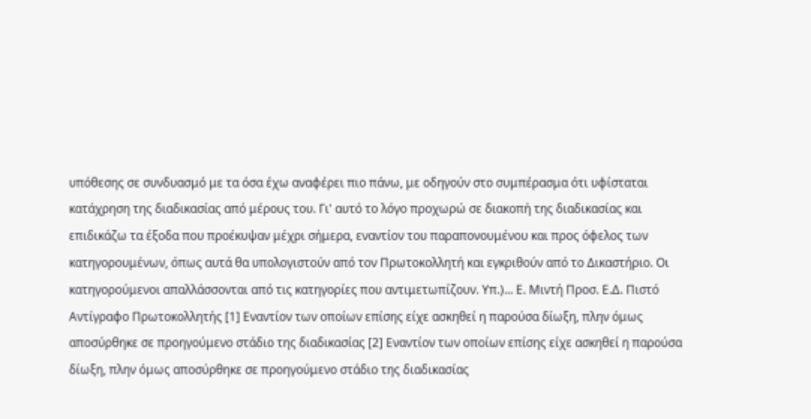υπόθεσης σε συνδυασμό με τα όσα έχω αναφέρει πιο πάνω, με οδηγούν στο συμπέρασμα ότι υφίσταται κατάχρηση της διαδικασίας από μέρους του. Γι' αυτό το λόγο προχωρώ σε διακοπή της διαδικασίας και επιδικάζω τα έξοδα που προέκυψαν μέχρι σήμερα, εναντίον του παραπονουμένου και προς όφελος των κατηγορουμένων, όπως αυτά θα υπολογιστούν από τον Πρωτοκολλητή και εγκριθούν από το Δικαστήριο. Οι κατηγορούμενοι απαλλάσσονται από τις κατηγορίες που αντιμετωπίζουν. Υπ.)... Ε. Μιντή Προσ. Ε.Δ. Πιστό Αντίγραφο Πρωτοκολλητής [1] Εναντίον των οποίων επίσης είχε ασκηθεί η παρούσα δίωξη, πλην όμως αποσύρθηκε σε προηγούμενο στάδιο της διαδικασίας [2] Εναντίον των οποίων επίσης είχε ασκηθεί η παρούσα δίωξη, πλην όμως αποσύρθηκε σε προηγούμενο στάδιο της διαδικασίας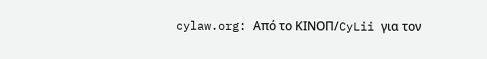cylaw.org: Από το ΚΙΝOΠ/CyLii για τον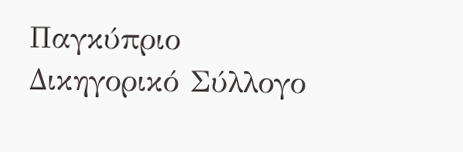Παγκύπριο Δικηγορικό Σύλλογο